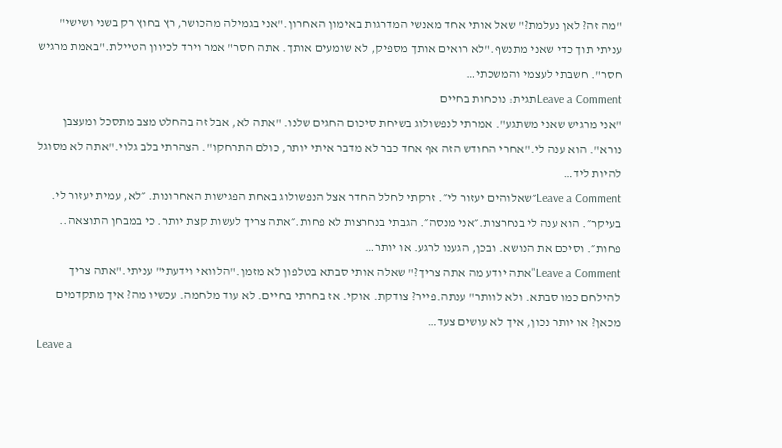"מה זה? לאן נעלמת?" שאל אותי אחד מאנשי המדרגות באימון האחרון."אני בגמילה מהכושר, רץ בחוץ רק בשני ושישי" עניתי תוך כדי שאני מתנשף."לא רואים אותך מספיק, לא שומעים אותך. אתה חסר" אמר וירד לכיוון הטיילת."באמת מרגיש חסר". חשבתי לעצמי והמשכתי…
Leave a Commentתגית: נוכחות בחיים
"אני מרגיש שאני משתגע". אמרתי לנפשולוג בשיחת סיכום החגים שלנו. "אתה לא, אבל זה בהחלט מצב מתסכל ומעצבן נורא". הוא ענה לי."אחרי החודש הזה אף אחד כבר לא מדבר איתי יותר, כולם התרחקו". הצהרתי בלב גלוי."אתה לא מסוגל להיות ליד…
Leave a Comment״שאלוהים יעזור לי״. זרקתי לחלל החדר אצל הנפשולוג באחת הפגישות האחרונות. ״לא, עמית יעזור לי. בעיקר״. הוא ענה לי בנחרצות.״אני מנסה״. הגבתי בנחרצות לא פחות.״אתה צריך לעשות קצת יותר. כי במבחן התוצאה.. פחות״. וסיכם את הנושא. ובכן, הגענו לרגע. או יותר…
Leave a Comment"אתה יודע מה אתה צריך?" שאלה אותי סבתא בטלפון לא מזמן."הלוואי וידעתי" עניתי."אתה צריך להילחם כמו סבתא. ולא לוותר" ענתה.פייר? צודקת. אוקי. אז בחרתי בחיים. לא עוד מלחמה. עכשיו מה? איך מתקדמים מכאן? או יותר נכון, איך לא עושים צעד…
Leave a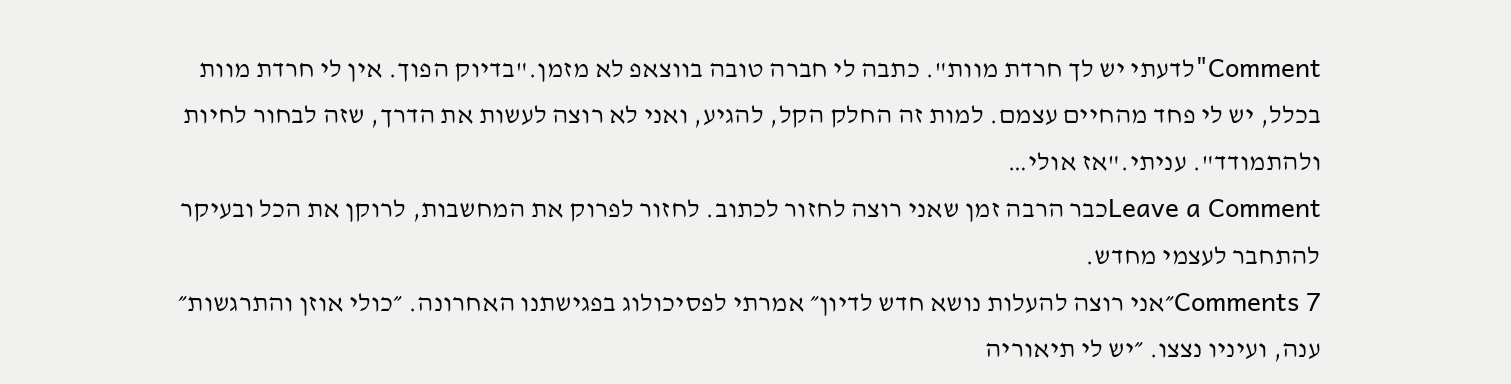Comment"לדעתי יש לך חרדת מוות". כתבה לי חברה טובה בווצאפ לא מזמן."בדיוק הפוך. אין לי חרדת מוות בכלל, יש לי פחד מהחיים עצמם. למות זה החלק הקל, להגיע, ואני לא רוצה לעשות את הדרך, שזה לבחור לחיות ולהתמודד". עניתי."אז אולי…
Leave a Commentכבר הרבה זמן שאני רוצה לחזור לכתוב. לחזור לפרוק את המחשבות, לרוקן את הכל ובעיקר להתחבר לעצמי מחדש.
7 Comments״אני רוצה להעלות נושא חדש לדיון״ אמרתי לפסיכולוג בפגישתנו האחרונה. ״כולי אוזן והתרגשות״ ענה, ועיניו נצצו. ״יש לי תיאוריה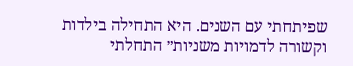שפיתחתי עם השנים. היא התחילה בילדות וקשורה לדמויות משניות״ התחלתי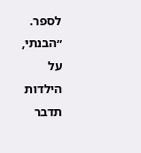לספר. ״הבנתי, על הילדות תדבר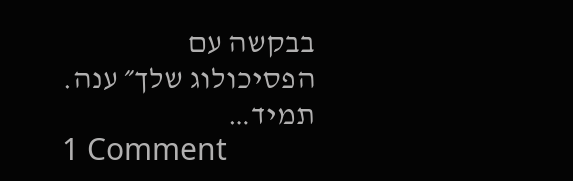בבקשה עם הפסיכולוג שלך״ ענה. תמיד…
1 Comment